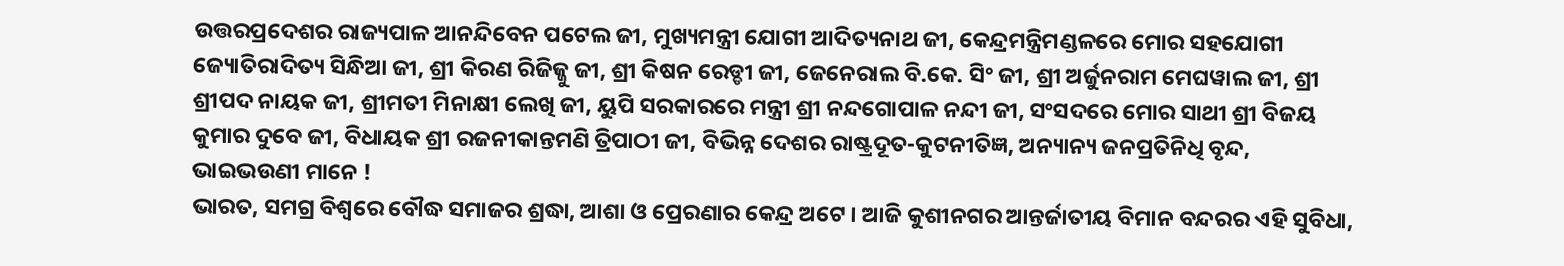ଉତ୍ତରପ୍ରଦେଶର ରାଜ୍ୟପାଳ ଆନନ୍ଦିବେନ ପଟେଲ ଜୀ, ମୁଖ୍ୟମନ୍ତ୍ରୀ ଯୋଗୀ ଆଦିତ୍ୟନାଥ ଜୀ, କେନ୍ଦ୍ରମନ୍ତ୍ରିମଣ୍ଡଳରେ ମୋର ସହଯୋଗୀ ଜ୍ୟୋତିରାଦିତ୍ୟ ସିନ୍ଧିଆ ଜୀ, ଶ୍ରୀ କିରଣ ରିଜିଜ୍ଜୁ ଜୀ, ଶ୍ରୀ କିଷନ ରେଡ୍ଡୀ ଜୀ, ଜେନେରାଲ ବି.କେ. ସିଂ ଜୀ, ଶ୍ରୀ ଅର୍ଜୁନରାମ ମେଘୱାଲ ଜୀ, ଶ୍ରୀ ଶ୍ରୀପଦ ନାୟକ ଜୀ, ଶ୍ରୀମତୀ ମିନାକ୍ଷୀ ଲେଖି ଜୀ, ୟୁପି ସରକାରରେ ମନ୍ତ୍ରୀ ଶ୍ରୀ ନନ୍ଦଗୋପାଳ ନନ୍ଦୀ ଜୀ, ସଂସଦରେ ମୋର ସାଥୀ ଶ୍ରୀ ବିଜୟ କୁମାର ଦୁବେ ଜୀ, ବିଧାୟକ ଶ୍ରୀ ରଜନୀକାନ୍ତମଣି ତ୍ରିପାଠୀ ଜୀ, ବିଭିନ୍ନ ଦେଶର ରାଷ୍ଟ୍ରଦୂତ-କୁଟନୀତିଜ୍ଞ, ଅନ୍ୟାନ୍ୟ ଜନପ୍ରତିନିଧି ବୃନ୍ଦ,
ଭାଇଭଉଣୀ ମାନେ !
ଭାରତ, ସମଗ୍ର ବିଶ୍ୱରେ ବୌଦ୍ଧ ସମାଜର ଶ୍ରଦ୍ଧା, ଆଶା ଓ ପ୍ରେରଣାର କେନ୍ଦ୍ର ଅଟେ । ଆଜି କୁଶୀନଗର ଆନ୍ତର୍ଜାତୀୟ ବିମାନ ବନ୍ଦରର ଏହି ସୁବିଧା,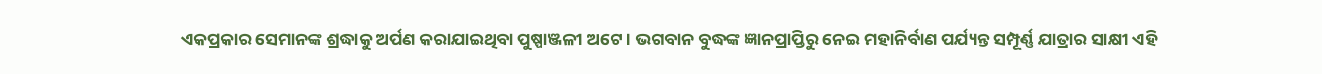ଏକପ୍ରକାର ସେମାନଙ୍କ ଶ୍ରଦ୍ଧାକୁ ଅର୍ପଣ କରାଯାଇଥିବା ପୁଷ୍ପାଞ୍ଜଳୀ ଅଟେ । ଭଗବାନ ବୁଦ୍ଧଙ୍କ ଜ୍ଞାନପ୍ରାପ୍ତିରୁ ନେଇ ମହାନିର୍ବାଣ ପର୍ଯ୍ୟନ୍ତ ସମ୍ପୂର୍ଣ୍ଣ ଯାତ୍ରାର ସାକ୍ଷୀ ଏହି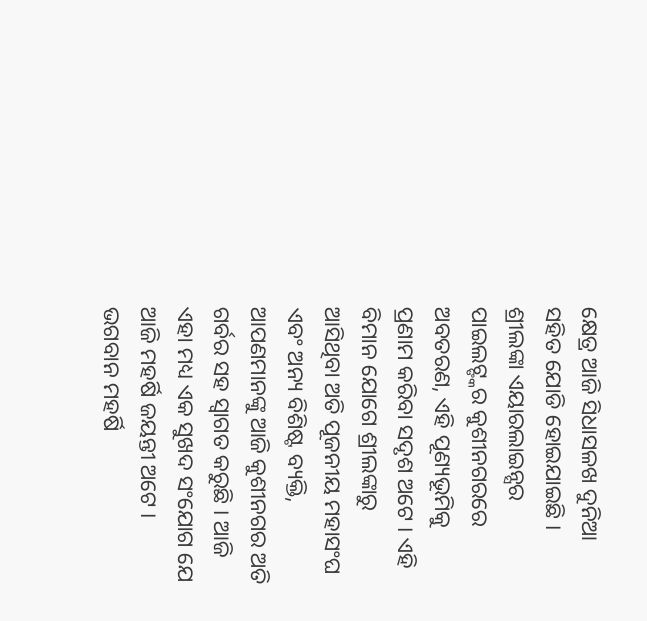କ୍ଷେତ୍ର ଆଜି ସିଧାସଳଖ ଦୁନିଆ ସହିତ ଯୋଡି ହୋଇଯାଇଛି । ଶ୍ରୀଲଙ୍କା ଏୟାରଲାଇନ୍ସର ପାଇଲଟ୍ଙ୍କର କୁଶୀନଗରରେ ଅବତରଣ, ଏହି ପୂଣ୍ୟଭୂମିକୁ ପ୍ରଣାମ କରିବା ସଦୃଶ ଅଟେ । ଏହି ବିମାନ ଯୋଗେ ଶ୍ରୀଲଙ୍କାରୁ ଆସିଥିବା ଅତି ପୂଜନୀୟ ମହାସଂଘ ଏବଂ ଅନ୍ୟ ବିଶିଷ୍ଟ ବ୍ୟକ୍ତି, ଆପଣମାନଙ୍କୁ ଆଜି କୁଶୀନଗର ଅତି ଗର୍ବର ସହ ସ୍ୱାଗତ କରୁଛି । ଆଜି ଏହା ମଧ୍ୟ ଏକ ସୁଖଦ ସଂଯୋଗ ଯେ ଆଜି ମହର୍ଷି ଜୟନ୍ତୀ ଅଟେ । ଭଗବାନ ମହର୍ଷି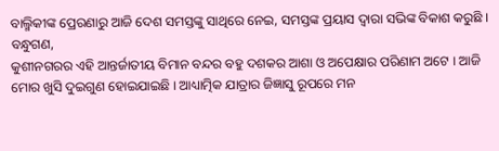ବାଲ୍ମିକୀଙ୍କ ପ୍ରେରଣାରୁ ଆଜି ଦେଶ ସମସ୍ତଙ୍କୁ ସାଥିରେ ନେଇ, ସମସ୍ତଙ୍କ ପ୍ରୟାସ ଦ୍ୱାରା ସଭିଙ୍କ ବିକାଶ କରୁଛି ।
ବନ୍ଧୁଗଣ,
କୁଶୀନଗରର ଏହି ଆନ୍ତର୍ଜାତୀୟ ବିମାନ ବନ୍ଦର ବହୁ ଦଶକର ଆଶା ଓ ଅପେକ୍ଷାର ପରିଣାମ ଅଟେ । ଆଜି ମୋର ଖୁସି ଦୁଇଗୁଣ ହୋଇଯାଇଛି । ଆଧ୍ୟାତ୍ମିକ ଯାତ୍ରାର ଜିଜ୍ଞାସୁ ରୂପରେ ମନ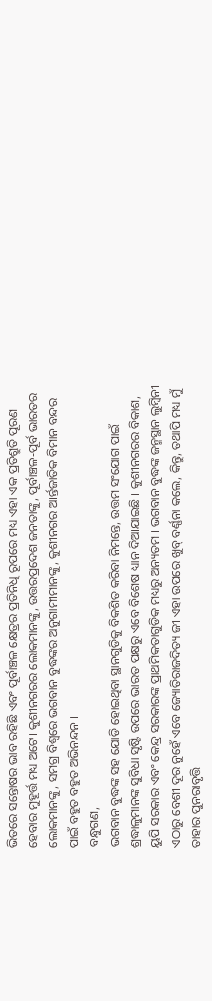ଭିତରେ ସନ୍ତୋଷର ଭାବ ରହିଛି ଏବଂ ପୂର୍ବାଞ୍ଚଳ କ୍ଷେତ୍ରର ପ୍ରତିନିଧି ରୂପରେ ମଧ୍ୟ ଏହା ଏକ ପ୍ରତିଶ୍ରୁତି ପୂରଣ ହେବାର ମୁହୂର୍ତ୍ତ ମଧ୍ୟ ଅଟେ। କୁଶୀନଗରର ଲୋକମାନଙ୍କୁ, ଉତ୍ତରପ୍ରଦେଶ ଜନତାଙ୍କୁ, ପୂର୍ବାଞ୍ଚଳ-ପୂର୍ବ ଭାରତର ଲୋକମାନଙ୍କୁ, ସମଗ୍ର ବିଶ୍ୱରେ ଭଗବାନ ବୁଦ୍ଧଙ୍କର ଅନୁଗାମୀମାନଙ୍କୁ, କୁଶୀନଗର ଆର୍ନ୍ତଜାତିକ ବିମାନ ବନ୍ଦର ପାଇଁ ବହୁତ ବହୁତ ଅଭିନନ୍ଦନ ।
ବନ୍ଧୁଗଣ,
ଭଗବାନ ବୁଦ୍ଧଙ୍କ ସହ ଯୋଡି ହୋଇଥିବା ସ୍ଥାନଗୁଡିକୁ ବିକଶିତ କରିବା ନିମନ୍ତେ, ଉତ୍ତମ ସଂଯୋଗ ପାଇଁ ଶ୍ରଦ୍ଧାଳୁମାନଙ୍କ ସୁବିଧା ସୃଷ୍ଟି ଉପରେ ଭାରତ ପକ୍ଷରୁ ଏବେ ବିଶେଷ ଧ୍ୟାନ ଦିଆଯାଇଛି । କୁଶୀନଗରର ବିକାଶ, ୟୁପି ସରକାର ଏବଂ କେନ୍ଦ୍ର ସରକାରଙ୍କ ପ୍ରାଥମିକତାଗୁଡିକ ମଧ୍ୟରୁ ଅନ୍ୟତମ । ଭଗବାନ ବୁଦ୍ଧଙ୍କ ଜନ୍ମସ୍ଥାନ ଲୁମ୍ବିନୀ ଏଠାରୁ ବେଶୀ ଦୂର ନୁହେଁ ଏବେ ଜ୍ୟୋତିରାଜଦିତ୍ୟ ଜୀ ଏହା ଉପରେ ଖୁବ୍ ବର୍ଣ୍ଣନା କଲେ, କିନ୍ତୁ, ତଥାପି ମଧ୍ୟ ମୁଁ ତାହାର ପୁନରାବୃତ୍ତି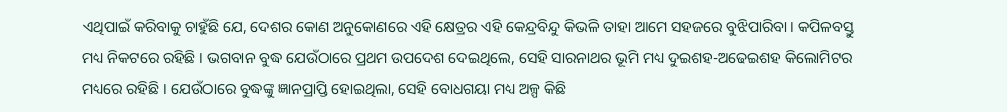ଏଥିପାଇଁ କରିବାକୁ ଚାହୁଁଛି ଯେ, ଦେଶର କୋଣ ଅନୁକୋଣରେ ଏହି କ୍ଷେତ୍ରର ଏହି କେନ୍ଦ୍ରବିନ୍ଦୁ କିଭଳି ତାହା ଆମେ ସହଜରେ ବୁଝିପାରିବା । କପିଳବସ୍ତୁ ମଧ୍ୟ ନିକଟରେ ରହିଛି । ଭଗବାନ ବୁଦ୍ଧ ଯେଉଁଠାରେ ପ୍ରଥମ ଉପଦେଶ ଦେଇଥିଲେ, ସେହି ସାରନାଥର ଭୂମି ମଧ୍ୟ ଦୁଇଶହ-ଅଢେଇଶହ କିଲୋମିଟର ମଧ୍ୟରେ ରହିଛି । ଯେଉଁଠାରେ ବୁଦ୍ଧଙ୍କୁ ଜ୍ଞାନପ୍ରାପ୍ତି ହୋଇଥିଲା, ସେହି ବୋଧଗୟା ମଧ୍ୟ ଅଳ୍ପ କିଛି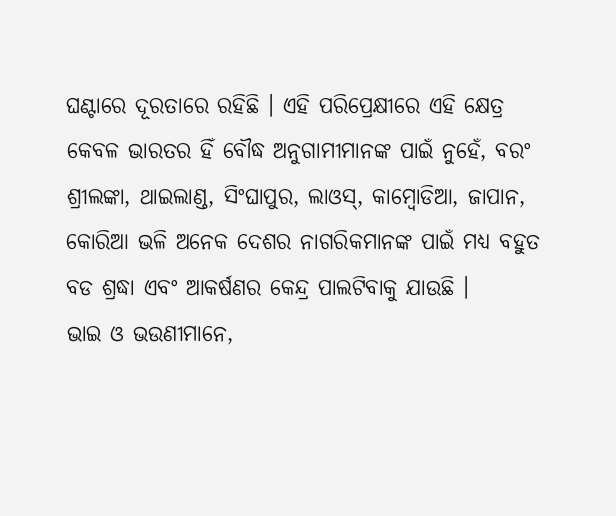ଘଣ୍ଟାରେ ଦୂରତାରେ ରହିଛି । ଏହି ପରିପ୍ରେକ୍ଷୀରେ ଏହି କ୍ଷେତ୍ର କେବଳ ଭାରତର ହିଁ ବୌଦ୍ଧ ଅନୁଗାମୀମାନଙ୍କ ପାଇଁ ନୁହେଁ, ବରଂ ଶ୍ରୀଲଙ୍କା, ଥାଇଲାଣ୍ଡ, ସିଂଘାପୁର, ଲାଓସ୍, କାମ୍ବୋଡିଆ, ଜାପାନ, କୋରିଆ ଭଳି ଅନେକ ଦେଶର ନାଗରିକମାନଙ୍କ ପାଇଁ ମଧ୍ୟ ବହୁତ ବଡ ଶ୍ରଦ୍ଧା ଏବଂ ଆକର୍ଷଣର କେନ୍ଦ୍ର ପାଲଟିବାକୁ ଯାଉଛି ।
ଭାଇ ଓ ଭଉଣୀମାନେ,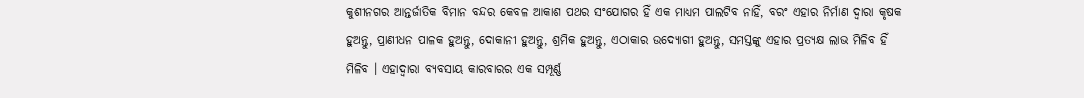କୁଶୀନଗର ଆନ୍ତର୍ଜାତିକ ବିମାନ ବନ୍ଦର କେବଳ ଆକାଶ ପଥର ସଂଯୋଗର ହିଁ ଏକ ମାଧ୍ୟମ ପାଲଟିବ ନାହିଁ, ବରଂ ଏହାର ନିର୍ମାଣ ଦ୍ୱାରା କୃଷକ ହୁଅନ୍ତୁ, ପ୍ରାଣୀଧନ ପାଳକ ହୁଅନ୍ତୁ, ଦୋକାନୀ ହୁଅନ୍ତୁ, ଶ୍ରମିକ ହୁଅନ୍ତୁ, ଏଠାକାର ଉଦ୍ୟୋଗୀ ହୁଅନ୍ତୁ, ସମସ୍ତଙ୍କୁ ଏହାର ପ୍ରତ୍ୟକ୍ଷ ଲାଭ ମିଳିବ ହିଁ ମିଳିବ । ଏହାଦ୍ୱାରା ବ୍ୟବସାୟ କାରବାରର ଏକ ସମ୍ପୂର୍ଣ୍ଣ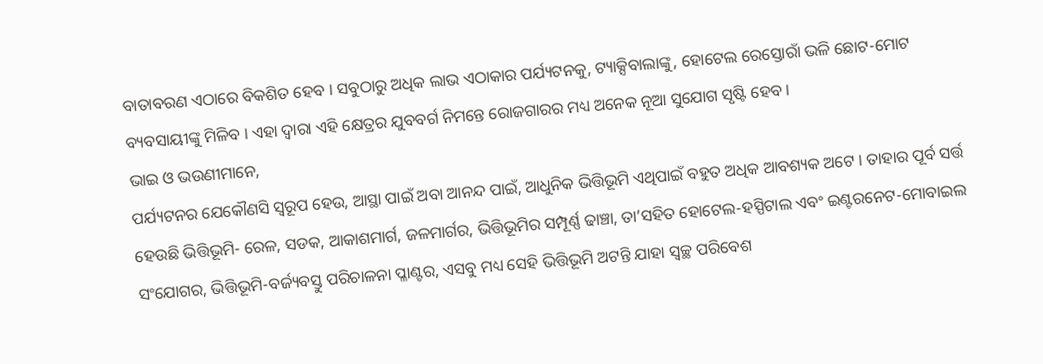ବାତାବରଣ ଏଠାରେ ବିକଶିତ ହେବ । ସବୁଠାରୁ ଅଧିକ ଲାଭ ଏଠାକାର ପର୍ଯ୍ୟଟନକୁ, ଟ୍ୟାକ୍ସିବାଲାଙ୍କୁ, ହୋଟେଲ ରେସ୍ତୋରାଁ ଭଳି ଛୋଟ-ମୋଟ ବ୍ୟବସାୟୀଙ୍କୁ ମିଳିବ । ଏହା ଦ୍ୱାରା ଏହି କ୍ଷେତ୍ରର ଯୁବବର୍ଗ ନିମନ୍ତେ ରୋଜଗାରର ମଧ୍ୟ ଅନେକ ନୂଆ ସୁଯୋଗ ସୃଷ୍ଟି ହେବ ।
ଭାଇ ଓ ଭଉଣୀମାନେ,
ପର୍ଯ୍ୟଟନର ଯେକୌଣସି ସ୍ୱରୂପ ହେଉ, ଆସ୍ଥା ପାଇଁ ଅବା ଆନନ୍ଦ ପାଇଁ, ଆଧୁନିକ ଭିତ୍ତିଭୂମି ଏଥିପାଇଁ ବହୁତ ଅଧିକ ଆବଶ୍ୟକ ଅଟେ । ତାହାର ପୂର୍ବ ସର୍ତ୍ତ ହେଉଛି ଭିତ୍ତିଭୂମି- ରେଳ, ସଡକ, ଆକାଶମାର୍ଗ, ଜଳମାର୍ଗର, ଭିତ୍ତିଭୂମିର ସମ୍ପୂର୍ଣ୍ଣ ଢାଞ୍ଚା, ତା’ସହିତ ହୋଟେଲ-ହସ୍ପିଟାଲ ଏବଂ ଇଣ୍ଟରନେଟ-ମୋବାଇଲ ସଂଯୋଗର, ଭିତ୍ତିଭୂମି-ବର୍ଜ୍ୟବସ୍ତୁ ପରିଚାଳନା ପ୍ଳାଣ୍ଟର, ଏସବୁ ମଧ୍ୟ ସେହି ଭିତ୍ତିଭୂମି ଅଟନ୍ତି ଯାହା ସ୍ୱଚ୍ଛ ପରିବେଶ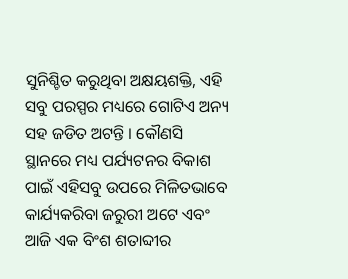ସୁନିଶ୍ଚିତ କରୁଥିବା ଅକ୍ଷୟଶକ୍ତି, ଏହି ସବୁ ପରସ୍ପର ମଧ୍ୟରେ ଗୋଟିଏ ଅନ୍ୟ ସହ ଜଡିତ ଅଟନ୍ତି । କୌଣସି ସ୍ଥାନରେ ମଧ୍ୟ ପର୍ଯ୍ୟଟନର ବିକାଶ ପାଇଁ ଏହିସବୁ ଉପରେ ମିଳିତଭାବେ କାର୍ଯ୍ୟକରିବା ଜରୁରୀ ଅଟେ ଏବଂ ଆଜି ଏକ ବିଂଶ ଶତାବ୍ଦୀର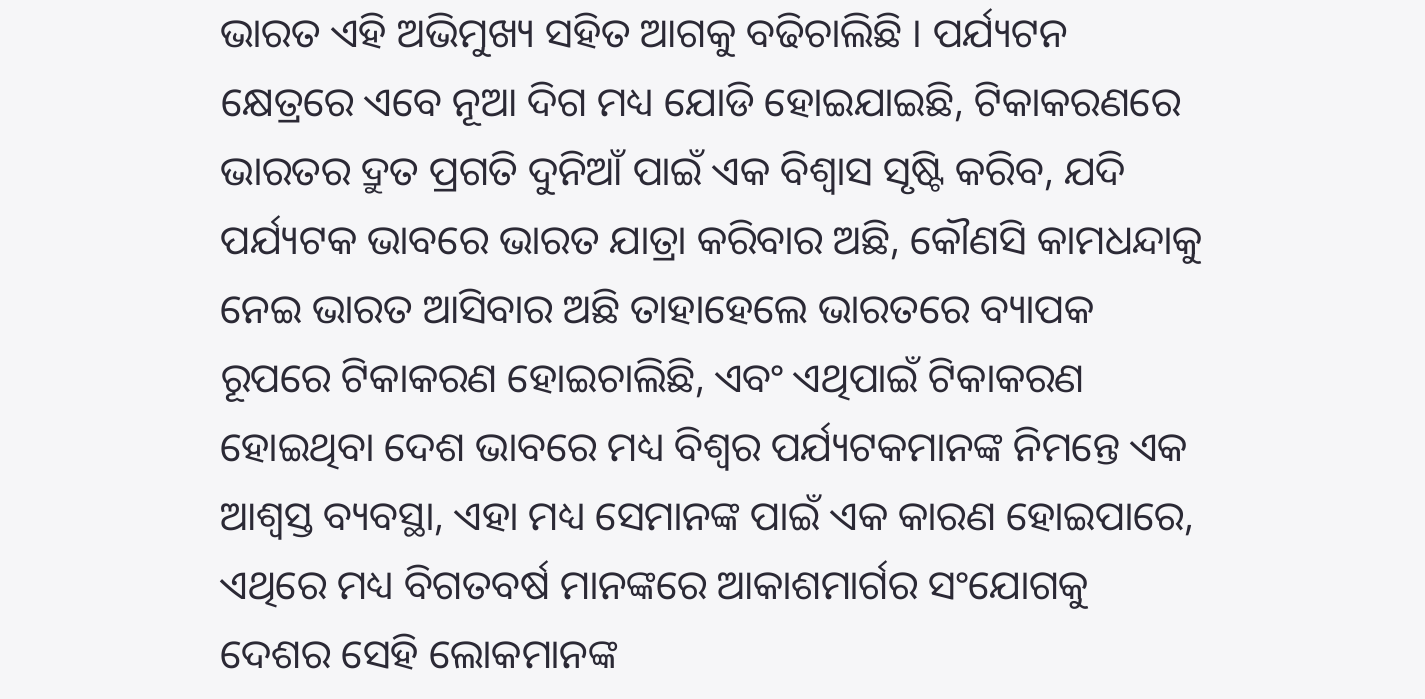ଭାରତ ଏହି ଅଭିମୁଖ୍ୟ ସହିତ ଆଗକୁ ବଢିଚାଲିଛି । ପର୍ଯ୍ୟଟନ କ୍ଷେତ୍ରରେ ଏବେ ନୂଆ ଦିଗ ମଧ୍ୟ ଯୋଡି ହୋଇଯାଇଛି, ଟିକାକରଣରେ ଭାରତର ଦ୍ରୁତ ପ୍ରଗତି ଦୁନିଆଁ ପାଇଁ ଏକ ବିଶ୍ୱାସ ସୃଷ୍ଟି କରିବ, ଯଦି ପର୍ଯ୍ୟଟକ ଭାବରେ ଭାରତ ଯାତ୍ରା କରିବାର ଅଛି, କୌଣସି କାମଧନ୍ଦାକୁ ନେଇ ଭାରତ ଆସିବାର ଅଛି ତାହାହେଲେ ଭାରତରେ ବ୍ୟାପକ ରୂପରେ ଟିକାକରଣ ହୋଇଚାଲିଛି, ଏବଂ ଏଥିପାଇଁ ଟିକାକରଣ ହୋଇଥିବା ଦେଶ ଭାବରେ ମଧ୍ୟ ବିଶ୍ୱର ପର୍ଯ୍ୟଟକମାନଙ୍କ ନିମନ୍ତେ ଏକ ଆଶ୍ୱସ୍ତ ବ୍ୟବସ୍ଥା, ଏହା ମଧ୍ୟ ସେମାନଙ୍କ ପାଇଁ ଏକ କାରଣ ହୋଇପାରେ, ଏଥିରେ ମଧ୍ୟ ବିଗତବର୍ଷ ମାନଙ୍କରେ ଆକାଶମାର୍ଗର ସଂଯୋଗକୁ ଦେଶର ସେହି ଲୋକମାନଙ୍କ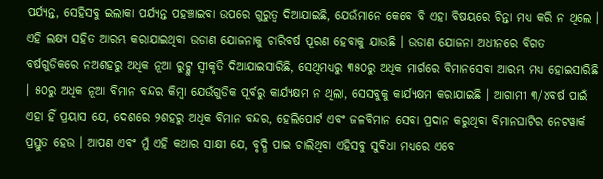ପର୍ଯ୍ୟନ୍ତ, ସେହିସବୁ ଇଲାକା ପର୍ଯ୍ୟନ୍ତ ପହଞ୍ଚାଇବା ଉପରେ ଗୁରୁତ୍ୱ ଦିଆଯାଇଛି, ଯେଉଁମାନେ କେବେ ବି ଏହା ବିଷୟରେ ଚିନ୍ତା ମଧ୍ୟ କରି ନ ଥିଲେ ।
ଏହି ଲକ୍ଷ୍ୟ ସହିତ ଆରମ୍ଭ କରାଯାଇଥିବା ଉଡାଣ ଯୋଜନାକୁ ଚାରିବର୍ଷ ପୂରଣ ହେବାକୁ ଯାଉଛି । ଉଡାଣ ଯୋଜନା ଅଧୀନରେ ବିଗତ ବର୍ଷଗୁଡିକରେ ନଅଶହରୁ ଅଧିକ ନୂଆ ରୁଟ୍କୁ ସ୍ୱୀକୃତି ଦିଆଯାଇସାରିଛି, ସେଥିମଧ୍ୟରୁ ୩୫୦ରୁ ଅଧିକ ମାର୍ଗରେ ବିମାନସେବା ଆରମ୍ଭ ମଧ୍ୟ ହୋଇସାରିଛି । ୫୦ରୁ ଅଧିକ ନୂଆ ବିମାନ ବନ୍ଦର କିମ୍ବା ଯେଉଁଗୁଡିକ ପୂର୍ବରୁ କାର୍ଯ୍ୟକ୍ଷମ ନ ଥିଲା, ସେସବୁକୁ କାର୍ଯ୍ୟକ୍ଷମ କରାଯାଇଛି । ଆଗାମୀ ୩/୪ବର୍ଷ ପାଇଁ ଏହା ହିଁ ପ୍ରୟାସ ଯେ, ଦେଶରେ ୨ଶହରୁ ଅଧିକ ବିମାନ ବନ୍ଦର, ହେଲିପୋର୍ଟ ଏବଂ ଜଳବିମାନ ସେବା ପ୍ରଦାନ କରୁଥିବା ବିମାନଘାଟିର ନେଟୱାର୍କ ପ୍ରସ୍ତୁତ ହେଉ । ଆପଣ ଏବଂ ମୁଁ ଏହି କଥାର ସାକ୍ଷୀ ଯେ, ବୃଦ୍ଧି ପାଇ ଚାଲିଥିବା ଏହିସବୁ ସୁବିଧା ମଧ୍ୟରେ ଏବେ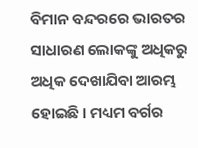ବିମାନ ବନ୍ଦରରେ ଭାରତର ସାଧାରଣ ଲୋକଙ୍କୁ ଅଧିକରୁ ଅଧିକ ଦେଖାଯିବା ଆରମ୍ଭ ହୋଇଛି । ମଧ୍ୟମ ବର୍ଗର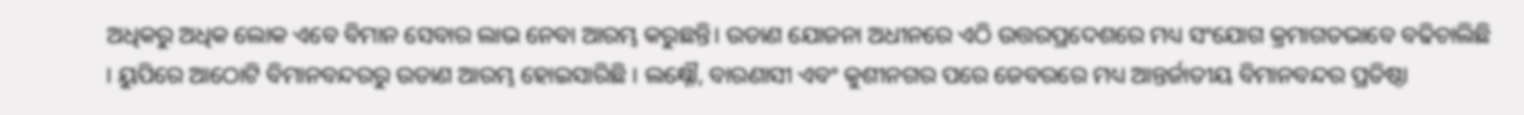ଅଧିକରୁ ଅଧିକ ଲୋକ ଏବେ ବିମାନ ସେବାର ଲାଭ ନେବା ଆରମ୍ଭ କରୁଛନ୍ତି। ଉଡାଣ ଯୋଜନା ଅଧୀନରେ ଏଠି ଉତ୍ତରପ୍ରଦେଶରେ ମଧ୍ୟ ସଂଯୋଗ କ୍ରମାଗତଭାବେ ବଢିଚାଲିଛି । ୟୁପିରେ ଆଠୋଟି ବିମାନବନ୍ଦରରୁ ଉଡାଣ ଆରମ୍ଭ ହୋଇସାରିଛି । ଲକ୍ଷ୍ନୌ, ବାରଣାସୀ ଏବଂ କୁଶୀନଗର ପରେ ଜେବରରେ ମଧ୍ୟ ଆନ୍ତର୍ଜାତୀୟ ବିମାନବନ୍ଦର ପ୍ରତିଷ୍ଠା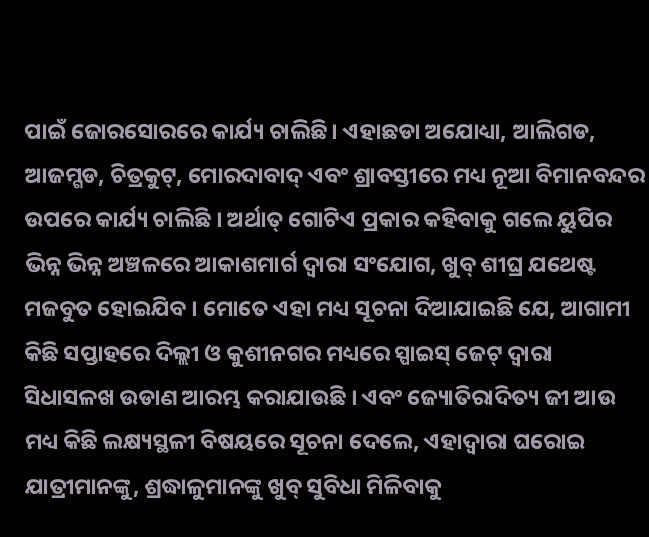ପାଇଁ ଜୋରସୋରରେ କାର୍ଯ୍ୟ ଚାଲିଛି। ଏହାଛଡା ଅଯୋଧ୍ୟା, ଆଲିଗଡ, ଆଜମ୍ଗଡ, ଚିତ୍ରକୁଟ୍, ମୋରଦାବାଦ୍ ଏବଂ ଶ୍ରାବସ୍ତୀରେ ମଧ୍ୟ ନୂଆ ବିମାନବନ୍ଦର ଉପରେ କାର୍ଯ୍ୟ ଚାଲିଛି । ଅର୍ଥାତ୍ ଗୋଟିଏ ପ୍ରକାର କହିବାକୁ ଗଲେ ୟୁପିର ଭିନ୍ନ ଭିନ୍ନ ଅଞ୍ଚଳରେ ଆକାଶମାର୍ଗ ଦ୍ୱାରା ସଂଯୋଗ, ଖୁବ୍ ଶୀଘ୍ର ଯଥେଷ୍ଟ ମଜବୁତ ହୋଇଯିବ । ମୋତେ ଏହା ମଧ୍ୟ ସୂଚନା ଦିଆଯାଇଛି ଯେ, ଆଗାମୀ କିଛି ସପ୍ତାହରେ ଦିଲ୍ଲୀ ଓ କୁଶୀନଗର ମଧ୍ୟରେ ସ୍ପାଇସ୍ ଜେଟ୍ ଦ୍ୱାରା ସିଧାସଳଖ ଉଡାଣ ଆରମ୍ଭ କରାଯାଉଛି । ଏବଂ ଜ୍ୟୋତିରାଦିତ୍ୟ ଜୀ ଆଉ ମଧ୍ୟ କିଛି ଲକ୍ଷ୍ୟସ୍ଥଳୀ ବିଷୟରେ ସୂଚନା ଦେଲେ, ଏହାଦ୍ୱାରା ଘରୋଇ ଯାତ୍ରୀମାନଙ୍କୁ, ଶ୍ରଦ୍ଧାଳୁମାନଙ୍କୁ ଖୁବ୍ ସୁବିଧା ମିଳିବାକୁ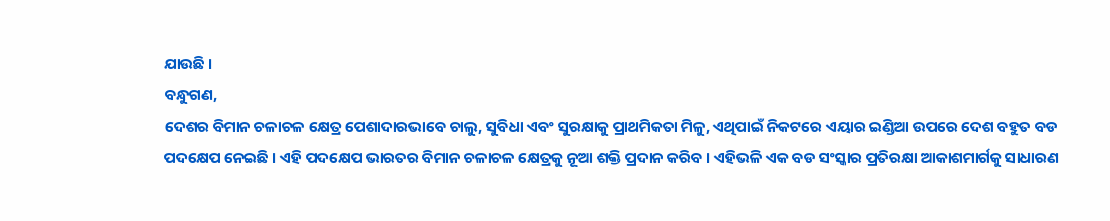ଯାଉଛି ।
ବନ୍ଧୁଗଣ,
ଦେଶର ବିମାନ ଚଳାଚଳ କ୍ଷେତ୍ର ପେଶାଦାରଭାବେ ଚାଲୁ, ସୁବିଧା ଏବଂ ସୁରକ୍ଷାକୁ ପ୍ରାଥମିକତା ମିଳୁ, ଏଥିପାଇଁ ନିକଟରେ ଏୟାର ଇଣ୍ଡିଆ ଉପରେ ଦେଶ ବହୁତ ବଡ ପଦକ୍ଷେପ ନେଇଛି । ଏହି ପଦକ୍ଷେପ ଭାରତର ବିମାନ ଚଳାଚଳ କ୍ଷେତ୍ରକୁ ନୂଆ ଶକ୍ତି ପ୍ରଦାନ କରିବ । ଏହିଭଳି ଏକ ବଡ ସଂସ୍କାର ପ୍ରତିରକ୍ଷା ଆକାଶମାର୍ଗକୁ ସାଧାରଣ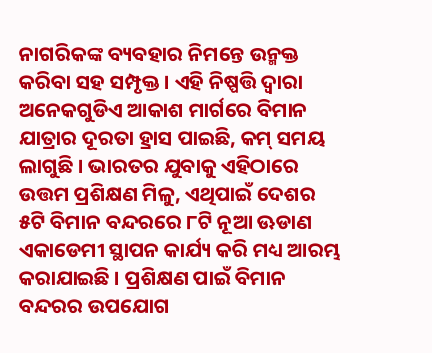ନାଗରିକଙ୍କ ବ୍ୟବହାର ନିମନ୍ତେ ଉନ୍ମକ୍ତ କରିବା ସହ ସମ୍ପୃକ୍ତ । ଏହି ନିଷ୍ପତ୍ତି ଦ୍ୱାରା ଅନେକଗୁଡିଏ ଆକାଶ ମାର୍ଗରେ ବିମାନ ଯାତ୍ରାର ଦୂରତା ହ୍ରାସ ପାଇଛି, କମ୍ ସମୟ ଲାଗୁଛି । ଭାରତର ଯୁବାକୁ ଏହିଠାରେ ଉତ୍ତମ ପ୍ରଶିକ୍ଷଣ ମିଳୁ, ଏଥିପାଇଁ ଦେଶର ୫ଟି ବିମାନ ବନ୍ଦରରେ ୮ଟି ନୂଆ ଊଡାଣ ଏକାଡେମୀ ସ୍ଥାପନ କାର୍ଯ୍ୟ କରି ମଧ୍ୟ ଆରମ୍ଭ କରାଯାଇଛି । ପ୍ରଶିକ୍ଷଣ ପାଇଁ ବିମାନ ବନ୍ଦରର ଉପଯୋଗ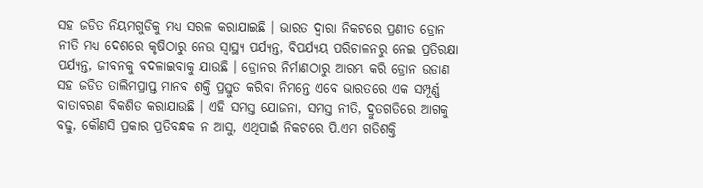ସହ ଜଡିତ ନିୟମଗୁଡିକୁ ମଧ୍ୟ ସରଳ କରାଯାଇଛି । ଭାରତ ଦ୍ୱାରା ନିକଟରେ ପ୍ରଣୀତ ଡ୍ରୋନ ନୀତି ମଧ୍ୟ ଦେଶରେ କୃଷିଠାରୁ ନେଉ ସ୍ୱାସ୍ଥ୍ୟ ପର୍ଯ୍ୟନ୍ତ, ବିପର୍ଯ୍ୟୟ ପରିଚାଳନରୁ ନେଇ ପ୍ରତିରକ୍ଷା ପର୍ଯ୍ୟନ୍ତ, ଜୀବନକୁ ବଦଳାଇବାକୁ ଯାଉଛି । ଡ୍ରୋନର ନିର୍ମାଣଠାରୁ ଆରମ୍ଭ କରି ଡ୍ରୋନ ଉଡାଣ ସହ ଜଡିତ ତାଲିମପ୍ରାପ୍ତ ମାନବ ଶକ୍ତି ପ୍ରସ୍ତୁତ କରିବା ନିମନ୍ତେ ଏବେ ଭାରତରେ ଏକ ସମ୍ପୂର୍ଣ୍ଣ ବାତାବରଣ ବିକଶିତ କରାଯାଉଛି । ଏହି ସମସ୍ତ ଯୋଜନା, ସମସ୍ତ ନୀତି, ଦ୍ରୁତଗତିରେ ଆଗକୁ ବଢୁ, କୌଣସି ପ୍ରକାର ପ୍ରତିବନ୍ଧକ ନ ଆସୁ, ଏଥିପାଇଁ ନିକଟରେ ପି.ଏମ ଗତିଶକ୍ତି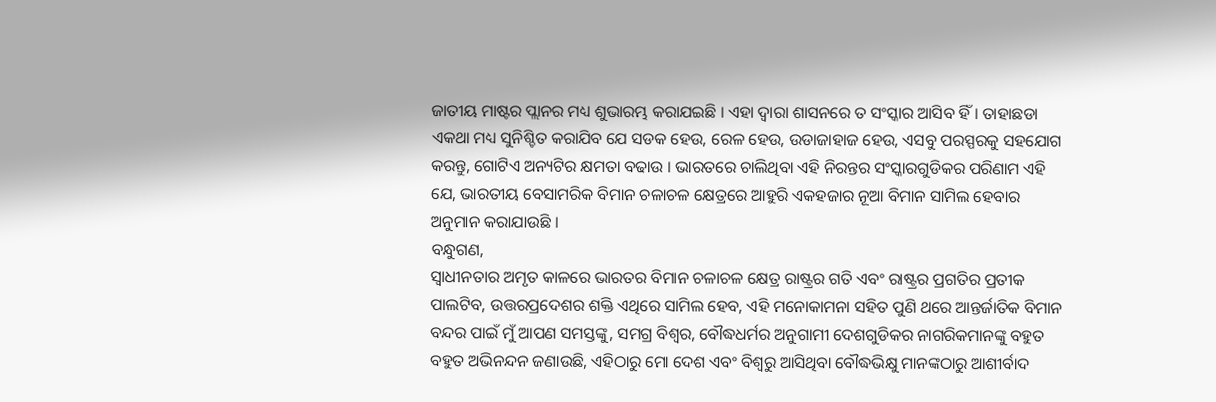ଜାତୀୟ ମାଷ୍ଟର ପ୍ଲାନର ମଧ୍ୟ ଶୁଭାରମ୍ଭ କରାଯଇଛି । ଏହା ଦ୍ୱାରା ଶାସନରେ ତ ସଂସ୍କାର ଆସିବ ହିଁ । ତାହାଛଡା ଏକଥା ମଧ୍ୟ ସୁନିଶ୍ଚିତ କରାଯିବ ଯେ ସଡକ ହେଉ, ରେଳ ହେଉ, ଉଡାଜାହାଜ ହେଉ, ଏସବୁ ପରସ୍ପରକୁ ସହଯୋଗ କରନ୍ତୁ, ଗୋଟିଏ ଅନ୍ୟଟିର କ୍ଷମତା ବଢାଉ । ଭାରତରେ ଚାଲିଥିବା ଏହି ନିରନ୍ତର ସଂସ୍କାରଗୁଡିକର ପରିଣାମ ଏହି ଯେ, ଭାରତୀୟ ବେସାମରିକ ବିମାନ ଚଳାଚଳ କ୍ଷେତ୍ରରେ ଆହୁରି ଏକହଜାର ନୂଆ ବିମାନ ସାମିଲ ହେବାର ଅନୁମାନ କରାଯାଉଛି ।
ବନ୍ଧୁଗଣ,
ସ୍ୱାଧୀନତାର ଅମୃତ କାଳରେ ଭାରତର ବିମାନ ଚଳାଚଳ କ୍ଷେତ୍ର ରାଷ୍ଟ୍ରର ଗତି ଏବଂ ରାଷ୍ଟ୍ରର ପ୍ରଗତିର ପ୍ରତୀକ ପାଲଟିବ, ଉତ୍ତରପ୍ରଦେଶର ଶକ୍ତି ଏଥିରେ ସାମିଲ ହେବ, ଏହି ମନୋକାମନା ସହିତ ପୁଣି ଥରେ ଆନ୍ତର୍ଜାତିକ ବିମାନ ବନ୍ଦର ପାଇଁ ମୁଁ ଆପଣ ସମସ୍ତଙ୍କୁ, ସମଗ୍ର ବିଶ୍ୱର, ବୌଦ୍ଧଧର୍ମର ଅନୁଗାମୀ ଦେଶଗୁଡିକର ନାଗରିକମାନଙ୍କୁ ବହୁତ ବହୁତ ଅଭିନନ୍ଦନ ଜଣାଉଛି, ଏହିଠାରୁ ମୋ ଦେଶ ଏବଂ ବିଶ୍ୱରୁ ଆସିଥିବା ବୌଦ୍ଧଭିକ୍ଷୁ ମାନଙ୍କଠାରୁ ଆଶୀର୍ବାଦ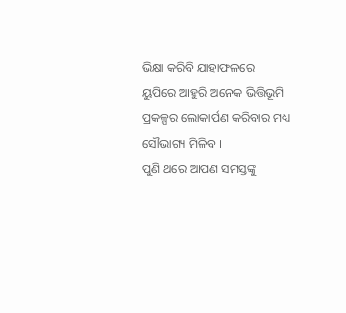ଭିକ୍ଷା କରିବି ଯାହାଫଳରେ ୟୁପିରେ ଆହୁରି ଅନେକ ଭିତ୍ତିଭୂମି ପ୍ରକଳ୍ପର ଲୋକାର୍ପଣ କରିବାର ମଧ୍ୟ ସୌଭାଗ୍ୟ ମିଳିବ ।
ପୁଣି ଥରେ ଆପଣ ସମସ୍ତଙ୍କୁ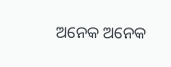ଅନେକ ଅନେକ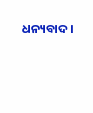ଧନ୍ୟବାଦ ।